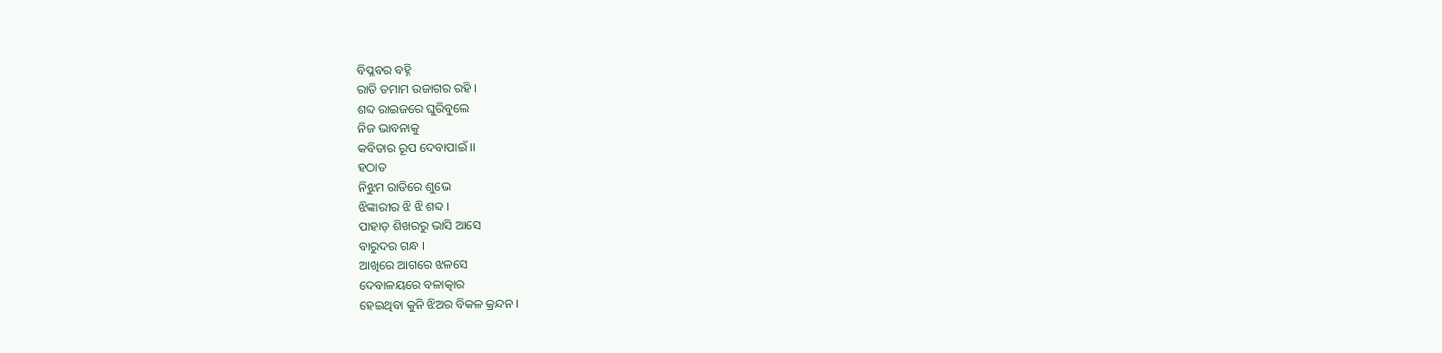ବିପ୍ଳବର ବହ୍ନି
ରାତି ତମାମ ଉଜାଗର ରହି ।
ଶବ୍ଦ ରାଇଜରେ ଘୁରିବୁଲେ
ନିଜ ଭାବନାକୁ
କବିତାର ରୂପ ଦେବାପାଇଁ ।।
ହଠାତ
ନିଝୁମ ରାତିରେ ଶୁଭେ
ଝିଙ୍କାରୀର ଝି ଝି ଶବ୍ଦ ।
ପାହାଡ଼ ଶିଖରରୁ ଭାସି ଆସେ
ବାରୁଦର ଗନ୍ଧ ।
ଆଖିରେ ଆଗରେ ଝଳସେ
ଦେବାଳୟରେ ବଳାତ୍କାର
ହେଇଥିବା କୁନି ଝିଅର ବିକଳ କ୍ରନ୍ଦନ ।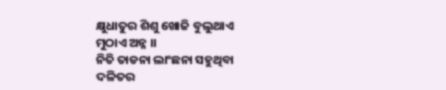କ୍ଷୁଧାତୁର ଶିଶୁ ଖୋଜି ବୁଲୁଥାଏ
ମୁଠାଏ ଅନ୍ନ ।।
ନିତି ତାଡନା ଲାଂଛନା ସହୁଥିବା
ଦଳିତର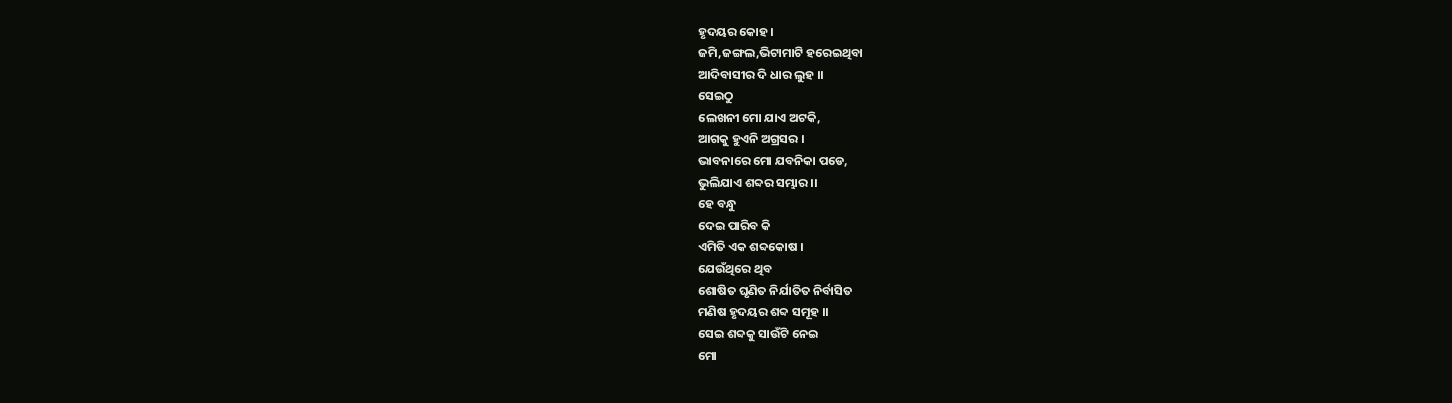ହୃଦୟର କୋହ ।
ଜମି,ଜଙ୍ଗଲ,ଭିଟାମାଟି ହରେଇଥିବା
ଆଦିବାସୀର ଦି ଧାର ଲୁହ ।।
ସେଇଠୁ
ଲେଖନୀ ମୋ ଯାଏ ଅଟକି,
ଆଗକୁ ହୁଏନି ଅଗ୍ରସର ।
ଭାବନାରେ ମୋ ଯବନିକା ପଡେ,
ଭୁଲିଯାଏ ଶବ୍ଦର ସମ୍ଭାର ।।
ହେ ବନ୍ଧୁ
ଦେଇ ପାରିବ କି
ଏମିତି ଏକ ଶବ୍ଦକୋଷ ।
ଯେଉଁଥିରେ ଥିବ
ଶୋଷିତ ଘୃଣିତ ନିର୍ଯାତିତ ନିର୍ବାସିତ
ମଣିଷ ହୃଦୟର ଶବ୍ଦ ସମୂହ ।।
ସେଇ ଶବ୍ଦକୁ ସାଉଁଟି ନେଇ
ମୋ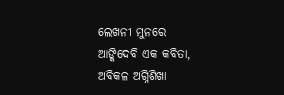ଲେଖନୀ ମୁନରେ
ଆଙ୍କିଦେବି ଏକ କବିତା,
ଅବିକଳ ଅଗ୍ନିଶିଖା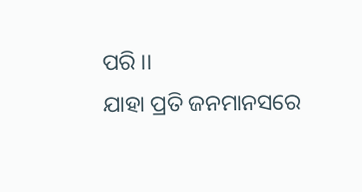ପରି ।।
ଯାହା ପ୍ରତି ଜନମାନସରେ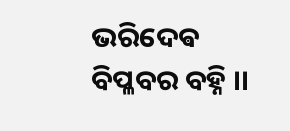ଭରିଦେଵ ବିପ୍ଳବର ବହ୍ନି ।।